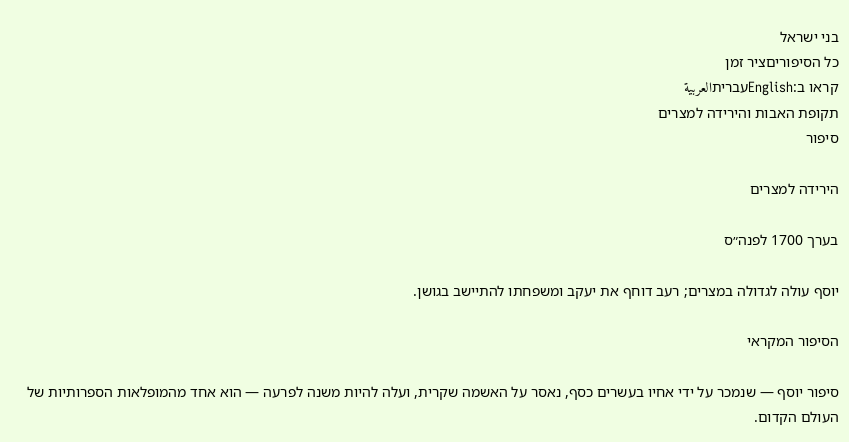בני ישראל
כל הסיפוריםציר זמן
קראו ב:Englishעבריתالعربية
תקופת האבות והירידה למצרים
סיפור

הירידה למצרים

בערך 1700 לפנה״ס

יוסף עולה לגדולה במצרים; רעב דוחף את יעקב ומשפחתו להתיישב בגושן.

הסיפור המקראי

סיפור יוסף — שנמכר על ידי אחיו בעשרים כסף, נאסר על האשמה שקרית, ועלה להיות משנה לפרעה — הוא אחד מהמופלאות הספרותיות של העולם הקדום.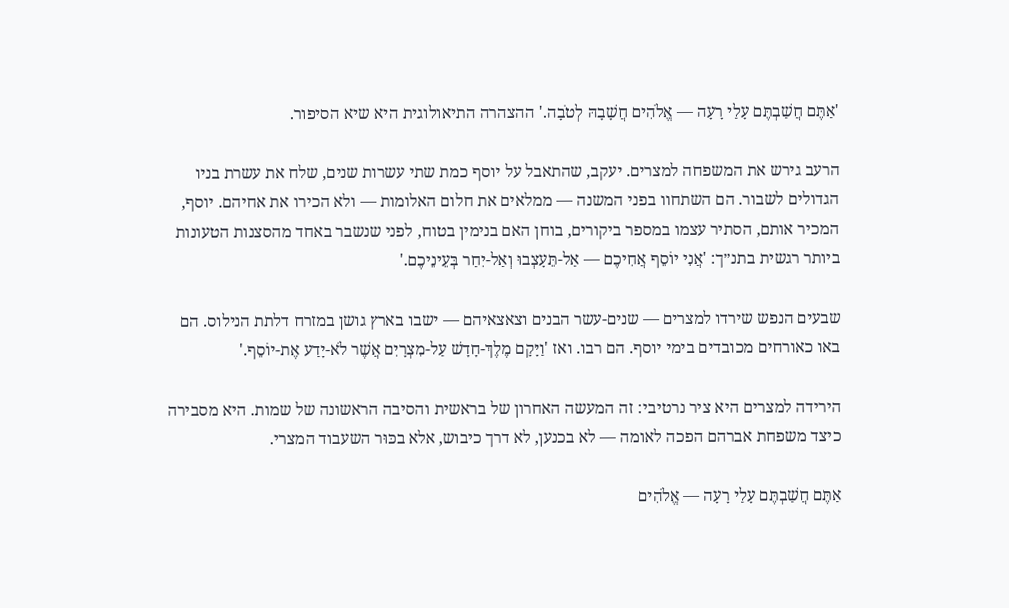'אַתֶּם חֲשַׁבְתֶּם עָלַי רָעָה — אֱלֹהִים חֲשָׁבָהּ לְטֹבָה.' ההצהרה התיאולוגית היא שיא הסיפור.

הרעב גירש את המשפחה למצרים. יעקב, שהתאבל על יוסף כמת שתי עשרות שנים, שלח את עשרת בניו הגדולים לשבור. הם השתחוו בפני המשנה — ממלאים את חלום האלומות — ולא הכירו את אחיהם. יוסף, המכיר אותם, הסתיר עצמו במספר ביקורים, בוחן האם בנימין בטוח, לפני שנשבר באחד מהסצנות הטעונות ביותר רגשית בתנ״ך: 'אֲנִי יוֹסֵף אֲחִיכֶם — אַל-תֵּעָצְבוּ וְאַל-יִחַר בְּעֵינֵיכֶם.'

שבעים הנפש שירדו למצרים — שנים-עשר הבנים וצאצאיהם — ישבו בארץ גושן במזרח דלתת הנילוס. הם באו כאורחים מכובדים בימי יוסף. הם רבו. ואז 'וַיָּקָם מֶלֶךְ-חָדָשׁ עַל-מִצְרָיִם אֲשֶׁר לֹא-יָדַע אֶת-יוֹסֵף.'

הירידה למצרים היא ציר נרטיבי: זה המעשה האחרון של בראשית והסיבה הראשונה של שמות. היא מסבירה כיצד משפחת אברהם הפכה לאומה — לא בכנען, לא דרך כיבוש, אלא בכּוּר השעבוד המצרי.

אַתֶּם חֲשַׁבְתֶּם עָלַי רָעָה — אֱלֹהִים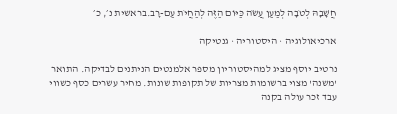חֲשָׁבָהּ לְטֹבָה לְמַעַן עֲשֹׂה כַּיּוֹם הַזֶּה לְהַחֲיֹת עַם-רָב.בראשית נ׳, כ׳

ארכיאולוגיה · היסטוריה · גנטיקה

נרטיב יוסף מציג למהיסטוריון מספר אלמנטים הניתנים לבדיקה. התואר 'משנה' מצוי ברשומות מצריות של תקופות שונות. מחיר עשרים כסף כשווי עבד זכר עולה בקנה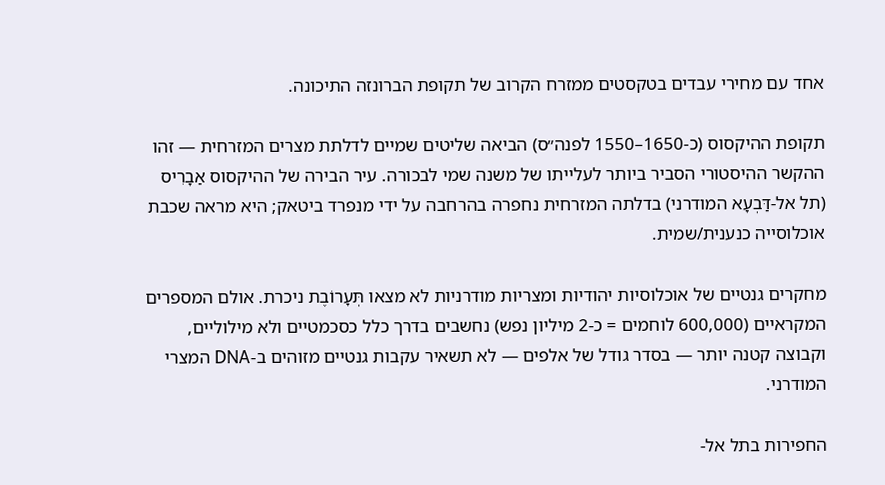אחד עם מחירי עבדים בטקסטים ממזרח הקרוב של תקופת הברונזה התיכונה.

תקופת ההיקסוס (כ-1650–1550 לפנה״ס) הביאה שליטים שמיים לדלתת מצרים המזרחית — זהו ההקשר ההיסטורי הסביר ביותר לעלייתו של משנה שמי לבכורה. עיר הבירה של ההיקסוס אַבָרִיס (תל אל-דַּבְעָא המודרני) בדלתה המזרחית נחפרה בהרחבה על ידי מנפרד ביטאק; היא מראה שכבת אוכלוסייה כנענית/שמית.

מחקרים גנטיים של אוכלוסיות יהודיות ומצריות מודרניות לא מצאו תְּעָרוֹבֶת ניכרת. אולם המספרים המקראיים (600,000 לוחמים = כ-2 מיליון נפש) נחשבים בדרך כלל כסכמטיים ולא מילוליים, וקבוצה קטנה יותר — בסדר גודל של אלפים — לא תשאיר עקבות גנטיים מזוהים ב-DNA המצרי המודרני.

החפירות בתל אל-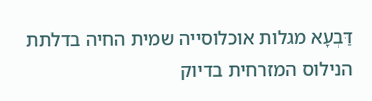דַּבְעָא מגלות אוכלוסייה שמית החיה בדלתת הנילוס המזרחית בדיוק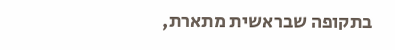בתקופה שבראשית מתארת,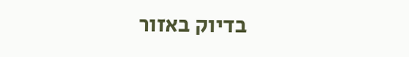בדיוק באזור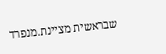שבראשית מציינת.מנפרד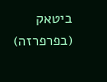ביטאק (בפרפרזה)